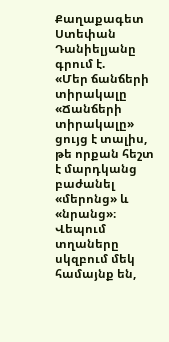Քաղաքագետ Ստեփան Դանիելյանը գրում է.
«Մեր ճանճերի տիրակալը
«Ճանճերի տիրակալը» ցույց է տալիս, թե որքան հեշտ է մարդկանց բաժանել «մերոնց» և «նրանց»։
Վեպում տղաները սկզբում մեկ համայնք են,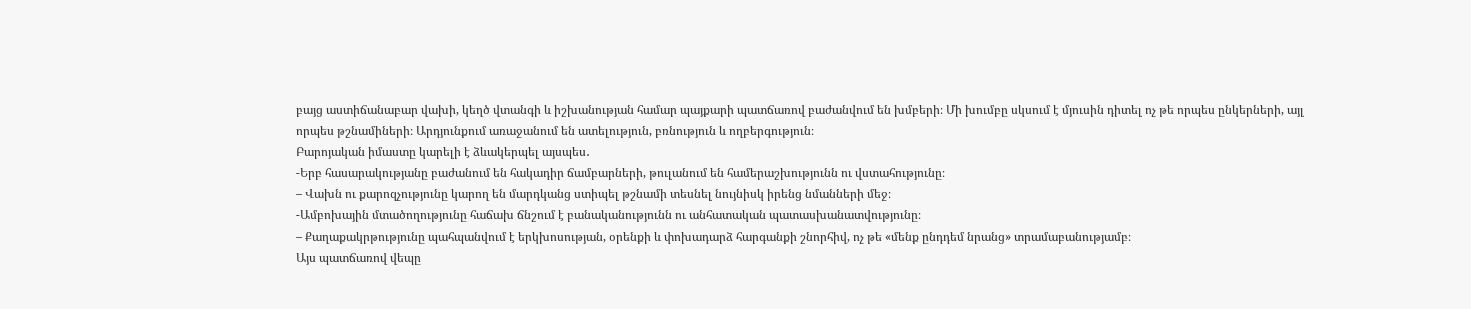բայց աստիճանաբար վախի, կեղծ վտանգի և իշխանության համար պայքարի պատճառով բաժանվում են խմբերի։ Մի խումբը սկսում է մյուսին դիտել ոչ թե որպես ընկերների, այլ որպես թշնամիների։ Արդյունքում առաջանում են ատելություն, բռնություն և ողբերգություն։
Բարոյական իմաստը կարելի է ձևակերպել այսպես․
-Երբ հասարակությանը բաժանում են հակադիր ճամբարների, թուլանում են համերաշխությունն ու վստահությունը։
– Վախն ու քարոզչությունը կարող են մարդկանց ստիպել թշնամի տեսնել նույնիսկ իրենց նմանների մեջ։
-Ամբոխային մտածողությունը հաճախ ճնշում է բանականությունն ու անհատական պատասխանատվությունը։
– Քաղաքակրթությունը պահպանվում է երկխոսության, օրենքի և փոխադարձ հարգանքի շնորհիվ, ոչ թե «մենք ընդդեմ նրանց» տրամաբանությամբ։
Այս պատճառով վեպը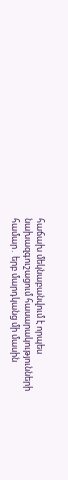հաճախ մեկնաբանվում է որպես նախազգուշացում հասարակությունների համար․ երբ մարդկանց մի մասին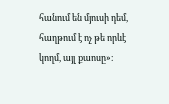հանում են մյուսի դեմ, հաղթում է ոչ թե որևէ կողմ, այլ քաոսը»։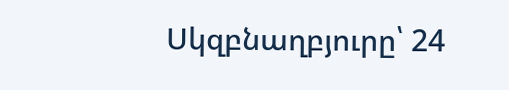Սկզբնաղբյուրը՝ 24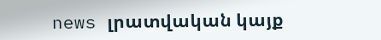news լրատվական կայք